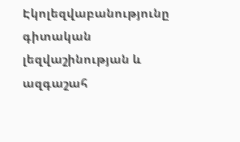Էկոլեզվաբանությունը գիտական լեզվաշինության և ազգաշահ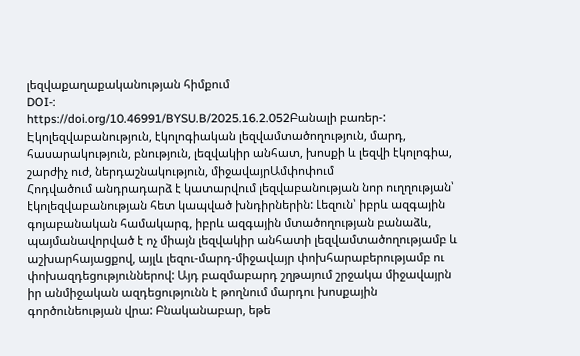լեզվաքաղաքականության հիմքում
DOI-:
https://doi.org/10.46991/BYSU.B/2025.16.2.052Բանալի բառեր-:
Էկոլեզվաբանություն, էկոլոգիական լեզվամտածողություն, մարդ, հասարակություն, բնություն, լեզվակիր անհատ, խոսքի և լեզվի էկոլոգիա, շարժիչ ուժ, ներդաշնակություն, միջավայրԱմփոփում
Հոդվածում անդրադարձ է կատարվում լեզվաբանության նոր ուղղության՝ էկոլեզվաբանության հետ կապված խնդիրներին: Լեզուն՝ իբրև ազգային գոյաբանական համակարգ, իբրև ազգային մտածողության բանաձև, պայմանավորված է ոչ միայն լեզվակիր անհատի լեզվամտածողությամբ և աշխարհայացքով, այլև լեզու-մարդ-միջավայր փոխհարաբերությամբ ու փոխազդեցություններով: Այդ բազմաբարդ շղթայում շրջակա միջավայրն իր անմիջական ազդեցությունն է թողնում մարդու խոսքային գործունեության վրա: Բնականաբար, եթե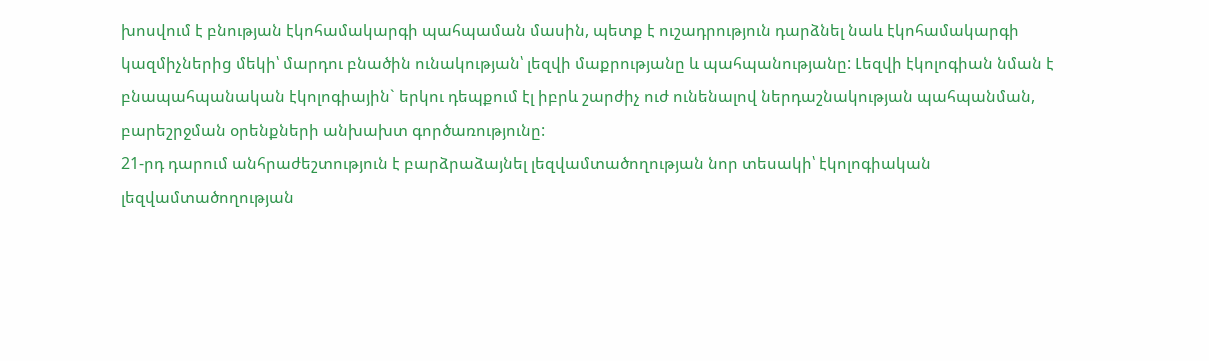խոսվում է բնության էկոհամակարգի պահպաման մասին, պետք է ուշադրություն դարձնել նաև էկոհամակարգի կազմիչներից մեկի՝ մարդու բնածին ունակության՝ լեզվի մաքրությանը և պահպանությանը: Լեզվի էկոլոգիան նման է բնապահպանական էկոլոգիային` երկու դեպքում էլ իբրև շարժիչ ուժ ունենալով ներդաշնակության պահպանման, բարեշրջման օրենքների անխախտ գործառությունը:
21-րդ դարում անհրաժեշտություն է բարձրաձայնել լեզվամտածողության նոր տեսակի՝ էկոլոգիական լեզվամտածողության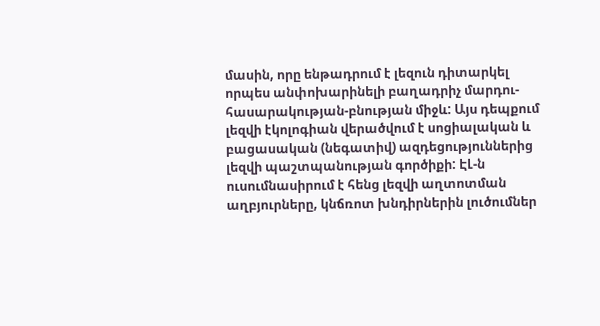մասին, որը ենթադրում է լեզուն դիտարկել որպես անփոխարինելի բաղադրիչ մարդու-հասարակության-բնության միջև: Այս դեպքում լեզվի էկոլոգիան վերածվում է սոցիալական և բացասական (նեգատիվ) ազդեցություններից լեզվի պաշտպանության գործիքի: ԷԼ-ն ուսումնասիրում է հենց լեզվի աղտոտման աղբյուրները, կնճռոտ խնդիրներին լուծումներ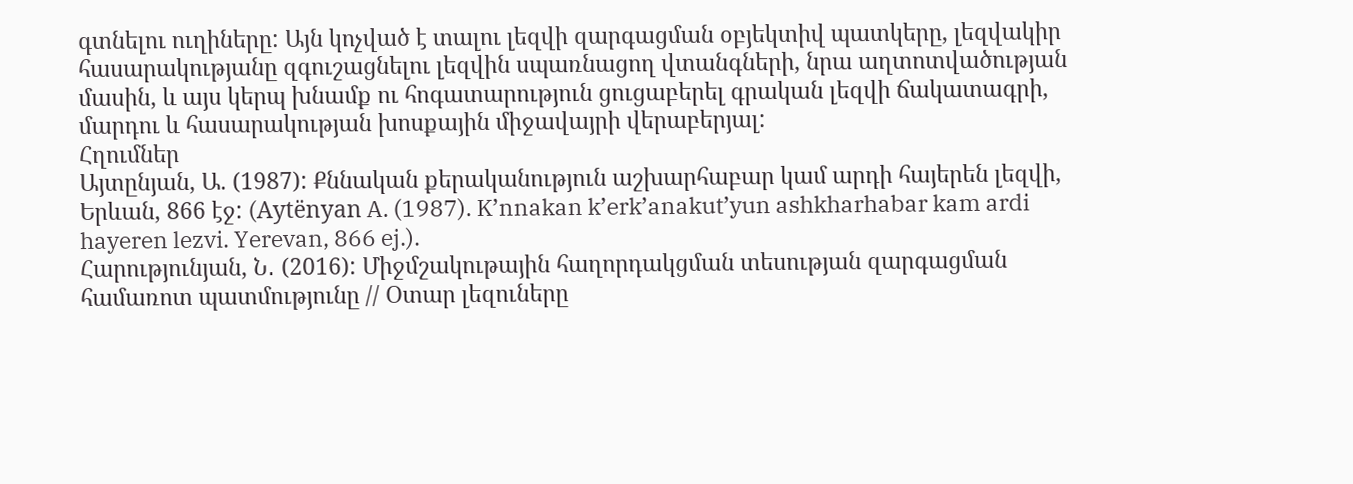գտնելու ուղիները: Այն կոչված է տալու լեզվի զարգացման օբյեկտիվ պատկերը, լեզվակիր հասարակությանը զգուշացնելու լեզվին սպառնացող վտանգների, նրա աղտոտվածության մասին, և այս կերպ խնամք ու հոգատարություն ցուցաբերել գրական լեզվի ճակատագրի, մարդու և հասարակության խոսքային միջավայրի վերաբերյալ:
Հղումներ
Այտընյան, Ա. (1987): Քննական քերականություն աշխարհաբար կամ արդի հայերեն լեզվի, Երևան, 866 էջ: (Aytënyan A. (1987). K’nnakan k’erk’anakut’yun ashkharhabar kam ardi hayeren lezvi. Yerevan, 866 ej.).
Հարությունյան, Ն․ (2016): Միջմշակութային հաղորդակցման տեսության զարգացման համառոտ պատմությունը // Օտար լեզուները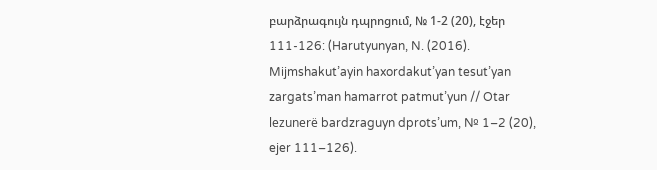բարձրագույն դպրոցում, № 1-2 (20), էջեր 111-126: (Harutyunyan, N. (2016). Mijmshakut’ayin haxordakut’yan tesut’yan zargats’man hamarrot patmut’yun // Otar lezunerë bardzraguyn dprots’um, № 1–2 (20), ejer 111–126).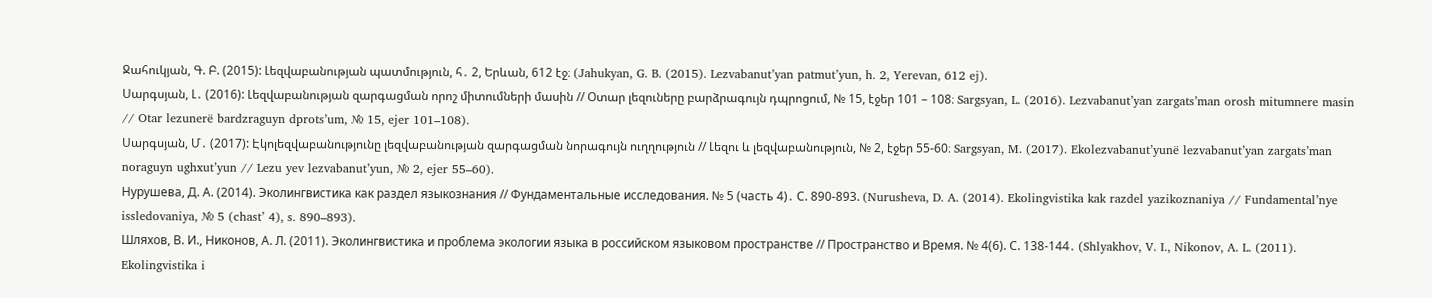Ջահուկյան, Գ. Բ. (2015): Լեզվաբանության պատմություն, հ․ 2, Երևան, 612 էջ։ (Jahukyan, G. B. (2015). Lezvabanut’yan patmut’yun, h. 2, Yerevan, 612 ej).
Սարգսյան, Լ․ (2016): Լեզվաբանության զարգացման որոշ միտումների մասին // Օտար լեզուները բարձրագույն դպրոցում, № 15, էջեր 101 – 108։ Sargsyan, L. (2016). Lezvabanut’yan zargats’man orosh mitumnere masin // Otar lezunerë bardzraguyn dprots’um, № 15, ejer 101–108).
Սարգսյան, Մ․ (2017): Էկոլեզվաբանությունը լեզվաբանության զարգացման նորագույն ուղղություն // Լեզու և լեզվաբանություն, № 2, էջեր 55-60։ Sargsyan, M. (2017). Ekolezvabanut’yunë lezvabanut’yan zargats’man noraguyn ughxut’yun // Lezu yev lezvabanut’yun, № 2, ejer 55–60).
Нурушева, Д. А. (2014). Эколингвистика как раздел языкознания // Фундаментальные исследования. № 5 (часть 4)․ С. 890-893. (Nurusheva, D. A. (2014). Ekolingvistika kak razdel yazikoznaniya // Fundamental’nye issledovaniya, № 5 (chast’ 4), s. 890–893).
Шляхов, В. И., Никонов, А. Л. (2011). Эколингвистика и проблема экологии языка в российском языковом пространстве // Пространство и Время. № 4(6). С. 138-144․ (Shlyakhov, V. I., Nikonov, A. L. (2011). Ekolingvistika i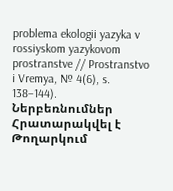problema ekologii yazyka v rossiyskom yazykovom prostranstve // Prostranstvo i Vremya, № 4(6), s. 138–144).
Ներբեռնումներ
Հրատարակվել է
Թողարկում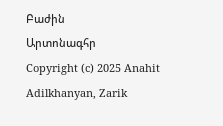Բաժին
Արտոնագհր
Copyright (c) 2025 Anahit Adilkhanyan, Zarik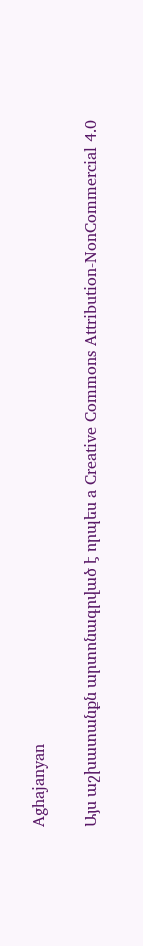Aghajanyan

Այս աշխատանքն արտոնագրված է որպես a Creative Commons Attribution-NonCommercial 4.0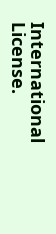International License.